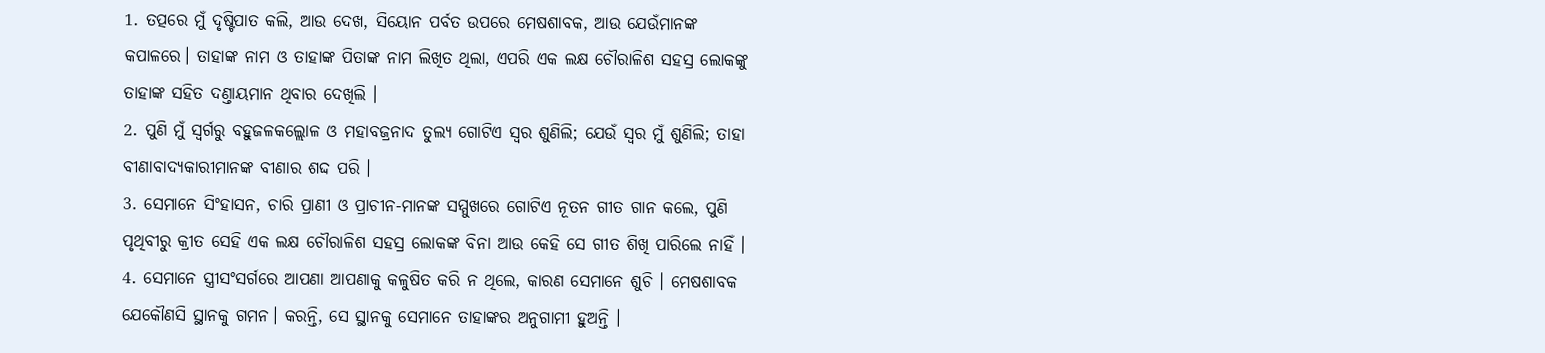1. ତତ୍ପରେ ମୁଁ ଦୃଷ୍ଟିପାତ କଲି, ଆଉ ଦେଖ, ସିୟୋନ ପର୍ବତ ଉପରେ ମେଷଶାବକ, ଆଉ ଯେଉଁମାନଙ୍କ କପାଳରେ। ତାହାଙ୍କ ନାମ ଓ ତାହାଙ୍କ ପିତାଙ୍କ ନାମ ଲିଖିତ ଥିଲା, ଏପରି ଏକ ଲକ୍ଷ ଚୌରାଳିଶ ସହସ୍ର ଲୋକଙ୍କୁ ତାହାଙ୍କ ସହିତ ଦଣ୍ତାୟମାନ ଥିବାର ଦେଖିଲି ।
2. ପୁଣି ମୁଁ ସ୍ଵର୍ଗରୁ ବହୁଜଳକଲ୍ଲୋଳ ଓ ମହାବଜ୍ରନାଦ ତୁଲ୍ୟ ଗୋଟିଏ ସ୍ଵର ଶୁଣିଲି; ଯେଉଁ ସ୍ଵର ମୁଁ ଶୁଣିଲି; ତାହା ବୀଣାବାଦ୍ୟକାରୀମାନଙ୍କ ବୀଣାର ଶଦ୍ଦ ପରି ।
3. ସେମାନେ ସିଂହାସନ, ଚାରି ପ୍ରାଣୀ ଓ ପ୍ରାଚୀନ-ମାନଙ୍କ ସମ୍ମୁଖରେ ଗୋଟିଏ ନୂତନ ଗୀତ ଗାନ କଲେ, ପୁଣି ପୃଥିବୀରୁ କ୍ରୀତ ସେହି ଏକ ଲକ୍ଷ ଚୌରାଳିଶ ସହସ୍ର ଲୋକଙ୍କ ବିନା ଆଉ କେହି ସେ ଗୀତ ଶିଖି ପାରିଲେ ନାହିଁ ।
4. ସେମାନେ ସ୍ତ୍ରୀସଂସର୍ଗରେ ଆପଣା ଆପଣାକୁ କଳୁଷିତ କରି ନ ଥିଲେ, କାରଣ ସେମାନେ ଶୁଚି । ମେଷଶାବକ ଯେକୌଣସି ସ୍ଥାନକୁ ଗମନ। କରନ୍ତି, ସେ ସ୍ଥାନକୁ ସେମାନେ ତାହାଙ୍କର ଅନୁଗାମୀ ହୁଅନ୍ତି ।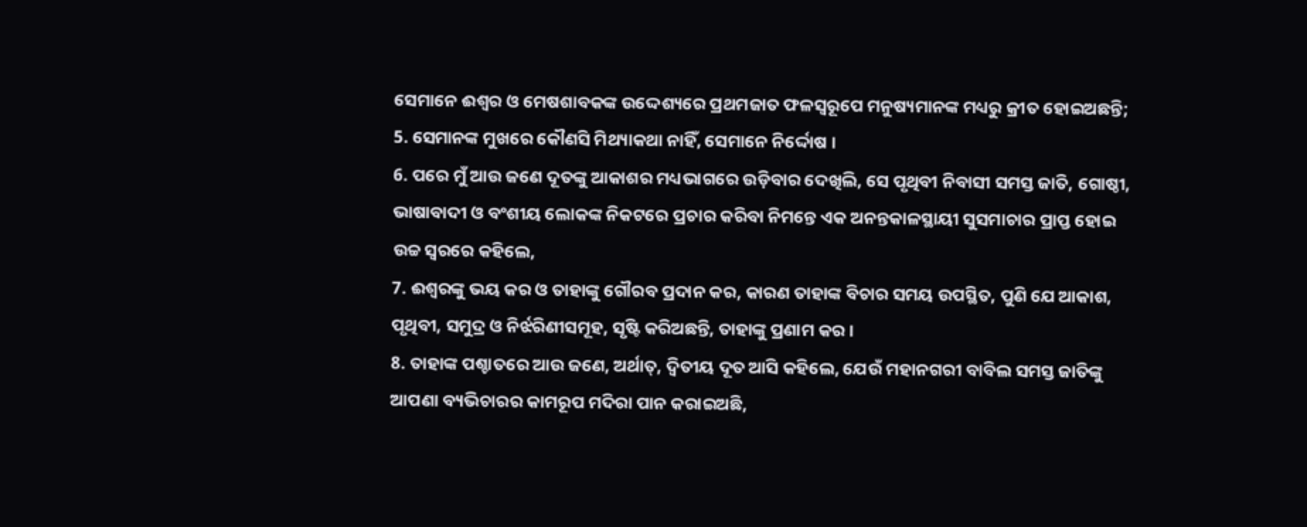ସେମାନେ ଈଶ୍ଵର ଓ ମେଷଶାବକଙ୍କ ଉଦ୍ଦେଶ୍ୟରେ ପ୍ରଥମଜାତ ଫଳସ୍ଵରୂପେ ମନୁଷ୍ୟମାନଙ୍କ ମଧ୍ୟରୁ କ୍ରୀତ ହୋଇଅଛନ୍ତି;
5. ସେମାନଙ୍କ ମୁଖରେ କୌଣସି ମିଥ୍ୟାକଥା ନାହିଁ, ସେମାନେ ନିର୍ଦ୍ଦୋଷ ।
6. ପରେ ମୁଁ ଆଉ ଜଣେ ଦୂତଙ୍କୁ ଆକାଶର ମଧ୍ୟଭାଗରେ ଉଡ଼ିବାର ଦେଖିଲି, ସେ ପୃଥିବୀ ନିବାସୀ ସମସ୍ତ ଜାତି, ଗୋଷ୍ଠୀ, ଭାଷାବାଦୀ ଓ ବଂଶୀୟ ଲୋକଙ୍କ ନିକଟରେ ପ୍ରଚାର କରିବା ନିମନ୍ତେ ଏକ ଅନନ୍ତକାଳସ୍ଥାୟୀ ସୁସମାଚାର ପ୍ରାପ୍ତ ହୋଇ ଉଚ୍ଚ ସ୍ଵରରେ କହିଲେ,
7. ଈଶ୍ଵରଙ୍କୁ ଭୟ କର ଓ ତାହାଙ୍କୁ ଗୌରବ ପ୍ରଦାନ କର, କାରଣ ତାହାଙ୍କ ବିଚାର ସମୟ ଉପସ୍ଥିତ, ପୁଣି ଯେ ଆକାଶ, ପୃଥିବୀ, ସମୁଦ୍ର ଓ ନିର୍ଝରିଣୀସମୂହ, ସୃଷ୍ଟି କରିଅଛନ୍ତି, ତାହାଙ୍କୁ ପ୍ରଣାମ କର ।
8. ତାହାଙ୍କ ପଶ୍ଚାତରେ ଆଉ ଜଣେ, ଅର୍ଥାତ୍, ଦ୍ଵିତୀୟ ଦୂତ ଆସି କହିଲେ, ଯେଉଁ ମହାନଗରୀ ବାବିଲ ସମସ୍ତ ଜାତିଙ୍କୁ ଆପଣା ବ୍ୟଭିଚାରର କାମରୂପ ମଦିରା ପାନ କରାଇଅଛି,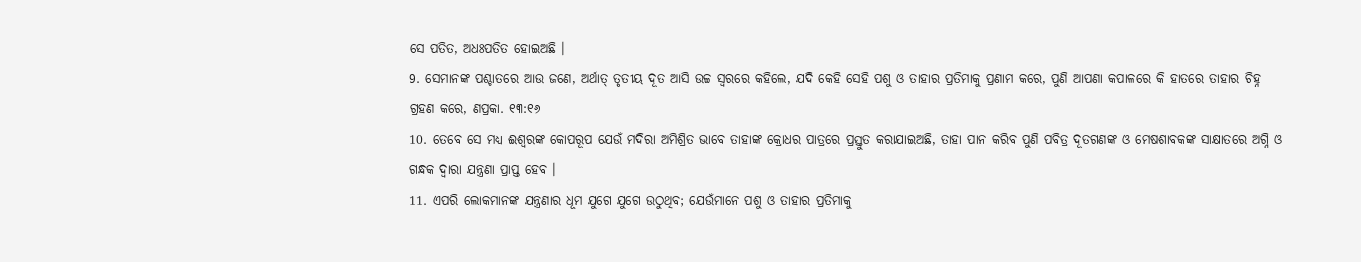ସେ ପତିତ, ଅଧଃପତିତ ହୋଇଅଛି ।
9. ସେମାନଙ୍କ ପଶ୍ଚାତରେ ଆଉ ଜଣେ, ଅର୍ଥାତ୍ ତୃତୀୟ ଦୂତ ଆସି ଉଚ୍ଚ ସ୍ଵରରେ କହିଲେ, ଯଦି କେହି ସେହି ପଶୁ ଓ ତାହାର ପ୍ରତିମାକୁ ପ୍ରଣାମ କରେ, ପୁଣି ଆପଣା କପାଳରେ କି ହାତରେ ତାହାର ଚିହ୍ନ ଗ୍ରହଣ କରେ, ଣପ୍ରକା. ୧୩:୧୬
10. ତେବେ ସେ ମଧ୍ୟ ଈଶ୍ଵରଙ୍କ କୋପରୂପ ଯେଉଁ ମଦିରା ଅମିଶ୍ରିତ ଭାବେ ତାହାଙ୍କ କ୍ରୋଧର ପାତ୍ରରେ ପ୍ରସ୍ତୁତ କରାଯାଇଅଛି, ତାହା ପାନ କରିବ ପୁଣି ପବିତ୍ର ଦୂତଗଣଙ୍କ ଓ ମେଷଶାବକଙ୍କ ସାକ୍ଷାତରେ ଅଗ୍ନି ଓ ଗନ୍ଧକ ଦ୍ଵାରା ଯନ୍ତ୍ରଣା ପ୍ରାପ୍ତ ହେବ ।
11. ଏପରି ଲୋକମାନଙ୍କ ଯନ୍ତ୍ରଣାର ଧୂମ ଯୁଗେ ଯୁଗେ ଉଠୁଥିବ; ଯେଉଁମାନେ ପଶୁ ଓ ତାହାର ପ୍ରତିମାକୁ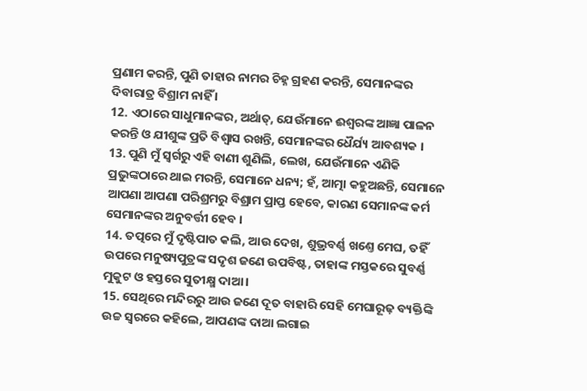ପ୍ରଣାମ କରନ୍ତି, ପୁଣି ତାହାର ନାମର ଚିହ୍ନ ଗ୍ରହଣ କରନ୍ତି, ସେମାନଙ୍କର ଦିବାରାତ୍ର ବିଶ୍ରାମ ନାହିଁ ।
12. ଏଠାରେ ସାଧୁମାନଙ୍କର, ଅର୍ଥାତ୍, ଯେଉଁମାନେ ଈଶ୍ଵରଙ୍କ ଆଜ୍ଞା ପାଳନ କରନ୍ତି ଓ ଯୀଶୁଙ୍କ ପ୍ରତି ବିଶ୍ଵାସ ରଖନ୍ତି, ସେମାନଙ୍କର ଧୈର୍ଯ୍ୟ ଆବଶ୍ୟକ ।
13. ପୁଣି ମୁଁ ସ୍ଵର୍ଗରୁ ଏହି ବାଣୀ ଶୁଣିଲି, ଲେଖ, ଯେଉଁମାନେ ଏଣିକି ପ୍ରଭୁଙ୍କଠାରେ ଥାଇ ମରନ୍ତି, ସେମାନେ ଧନ୍ୟ; ହଁ, ଆତ୍ମା କହୁଅଛନ୍ତି, ସେମାନେ ଆପଣା ଆପଣା ପରିଶ୍ରମରୁ ବିଶ୍ରାମ ପ୍ରାପ୍ତ ହେବେ, କାରଣ ସେମାନଙ୍କ କର୍ମ ସେମାନଙ୍କର ଅନୁବର୍ତ୍ତୀ ହେବ ।
14. ତତ୍ପରେ ମୁଁ ଦୃଷ୍ଟିପାତ କଲି, ଆଉ ଦେଖ, ଶୁଭ୍ରବର୍ଣ୍ଣ ଖଣ୍ତେ ମେଘ, ତହିଁ ଉପରେ ମନୁଷ୍ୟପୁତ୍ରଙ୍କ ସଦୃଶ ଜଣେ ଉପବିଷ୍ଟ, ତାହାଙ୍କ ମସ୍ତକରେ ସୁବର୍ଣ୍ଣ ମୁକୁଟ ଓ ହସ୍ତରେ ସୁତୀକ୍ଷ୍ମ ଦାଆ ।
15. ସେଥିରେ ମନ୍ଦିରରୁ ଆଉ ଜଣେ ଦୂତ ବାହାରି ସେହି ମେଘାରୂଢ଼ ବ୍ୟକ୍ତିଙ୍କି ଉଚ୍ଚ ସ୍ଵରରେ କହିଲେ, ଆପଣଙ୍କ ଦାଆ ଲଗାଇ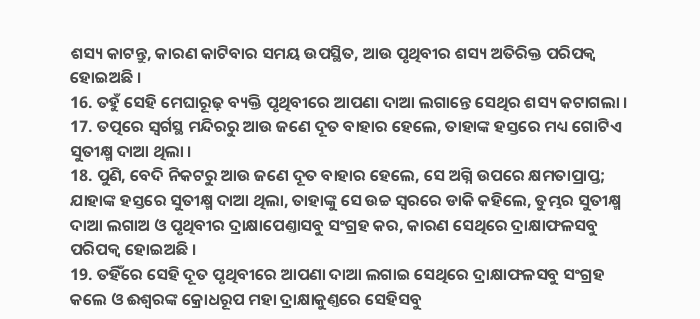ଶସ୍ୟ କାଟନ୍ତୁ, କାରଣ କାଟିବାର ସମୟ ଉପସ୍ଥିତ, ଆଉ ପୃଥିବୀର ଶସ୍ୟ ଅତିରିକ୍ତ ପରିପକ୍ଵ ହୋଇଅଛି ।
16. ତହୁଁ ସେହି ମେଘାରୂଢ଼ ବ୍ୟକ୍ତି ପୃଥିବୀରେ ଆପଣା ଦାଆ ଲଗାନ୍ତେ ସେଥିର ଶସ୍ୟ କଟାଗଲା ।
17. ତତ୍ପରେ ସ୍ଵର୍ଗସ୍ଥ ମନ୍ଦିରରୁ ଆଉ ଜଣେ ଦୂତ ବାହାର ହେଲେ, ତାହାଙ୍କ ହସ୍ତରେ ମଧ୍ୟ ଗୋଟିଏ ସୁତୀକ୍ଷ୍ମ ଦାଆ ଥିଲା ।
18. ପୁଣି, ବେଦି ନିକଟରୁ ଆଉ ଜଣେ ଦୂତ ବାହାର ହେଲେ, ସେ ଅଗ୍ନି ଉପରେ କ୍ଷମତାପ୍ରାପ୍ତ; ଯାହାଙ୍କ ହସ୍ତରେ ସୁତୀକ୍ଷ୍ମ ଦାଆ ଥିଲା, ତାହାଙ୍କୁ ସେ ଉଚ୍ଚ ସ୍ଵରରେ ଡାକି କହିଲେ, ତୁମ୍ଭର ସୁତୀକ୍ଷ୍ମ ଦାଆ ଲଗାଅ ଓ ପୃଥିବୀର ଦ୍ରାକ୍ଷାପେଣ୍ତାସବୁ ସଂଗ୍ରହ କର, କାରଣ ସେଥିରେ ଦ୍ରାକ୍ଷାଫଳସବୁ ପରିପକ୍ଵ ହୋଇଅଛି ।
19. ତହିଁରେ ସେହି ଦୂତ ପୃଥିବୀରେ ଆପଣା ଦାଆ ଲଗାଇ ସେଥିରେ ଦ୍ରାକ୍ଷାଫଳସବୁ ସଂଗ୍ରହ କଲେ ଓ ଈଶ୍ଵରଙ୍କ କ୍ରୋଧରୂପ ମହା ଦ୍ରାକ୍ଷାକୁଣ୍ତରେ ସେହିସବୁ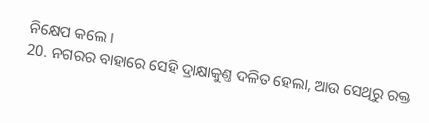ନିକ୍ଷେପ କଲେ ।
20. ନଗରର ବାହାରେ ସେହି ଦ୍ରାକ୍ଷାକୁଣ୍ତ ଦଳିତ ହେଲା, ଆଉ ସେଥିରୁ ରକ୍ତ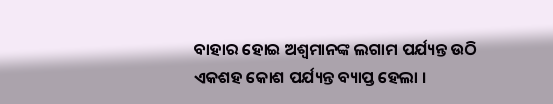ବାହାର ହୋଇ ଅଶ୍ଵମାନଙ୍କ ଲଗାମ ପର୍ଯ୍ୟନ୍ତ ଉଠି ଏକଶହ କୋଶ ପର୍ଯ୍ୟନ୍ତ ବ୍ୟାପ୍ତ ହେଲା ।